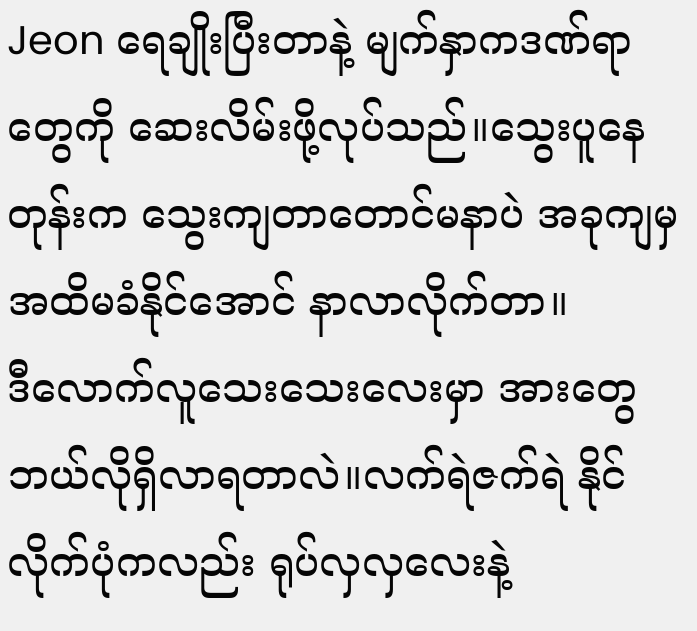Jeon ရေချိုးပြီးတာနဲ့ မျက်နှာကဒဏ်ရာတွေကို ဆေးလိမ်းဖို့လုပ်သည်။သွေးပူနေတုန်းက သွေးကျတာတောင်မနာပဲ အခုကျမှအထိမခံနိုင်အောင် နာလာလိုက်တာ။
ဒီလောက်လူသေးသေးလေးမှာ အားတွေဘယ်လိုရှိလာရတာလဲ။လက်ရဲဇက်ရဲ နိုင်လိုက်ပုံကလည်း ရုပ်လှလှလေးနဲ့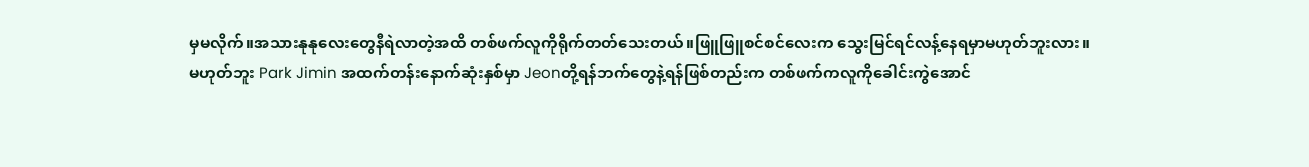မှမလိုက်။အသားနုနုလေးတွေနီရဲလာတဲ့အထိ တစ်ဖက်လူကိုရိုက်တတ်သေးတယ်။ဖြူဖြူစင်စင်လေးက သွေးမြင်ရင်လန့်နေရမှာမဟုတ်ဘူးလား။
မဟုတ်ဘူး Park Jimin အထက်တန်းနောက်ဆုံးနှစ်မှာ Jeonတို့ရန်ဘက်တွေနဲ့ရန်ဖြစ်တည်းက တစ်ဖက်ကလူကိုခေါင်းကွဲအောင်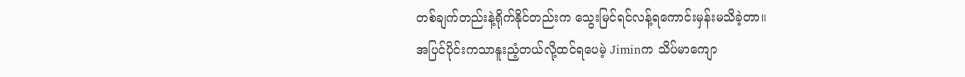တစ်ချက်တည်းနဲ့ရိုက်နိုင်တည်းက သွေးမြင်ရင်လန့်ရကောင်းမှန်းမသိခဲ့တာ။
အပြင်ပိုင်းကသာနူးညံ့တယ်လို့ထင်ရပေမဲ့ Jiminက သိပ်မာကျော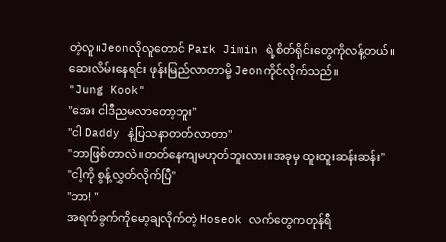တဲ့လူ။Jeonလိုလူတောင် Park Jimin ရဲ့စိတ်ရိုင်းတွေကိုလန့်တယ်။
ဆေးလိမ်းနေရင်း ဖုန်းမြည်လာတာမို့ Jeonကိုင်လိုက်သည်။
"Jung Kook"
"အေး ငါဒီညမလာတော့ဘူး"
"ငါ Daddy နဲ့ပြသနာတတ်လာတာ"
"ဘာဖြစ်တာလဲ။တတ်နေကျမဟုတ်ဘူးလား။အခုမှ ထူးထူးဆန်းဆန်း"
"ငါ့ကို စွန့်လွှတ်လိုက်ပြီ"
"ဘာ! "
အရက်ခွက်ကိုမော့ချလိုက်တဲ့ Hoseok လက်တွေကတုန်ရီ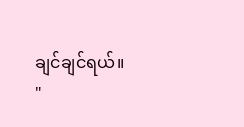ချင်ချင်ရယ်။
"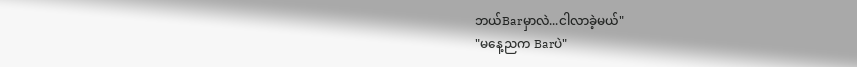ဘယ်Barမှာလဲ...ငါလာခဲ့မယ်"
"မနေ့ညက Barပဲ"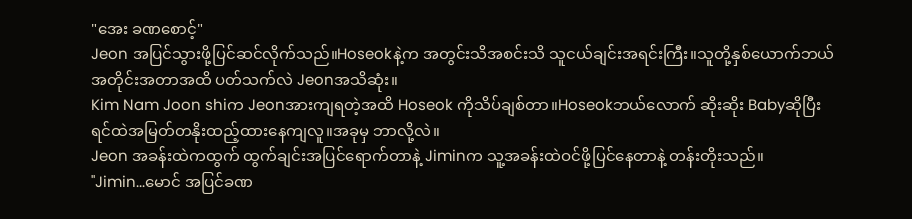"အေး ခဏစောင့်"
Jeon အပြင်သွားဖို့ပြင်ဆင်လိုက်သည်။Hoseokနဲ့က အတွင်းသိအစင်းသိ သူငယ်ချင်းအရင်းကြီး။သူတို့နှစ်ယောက်ဘယ်အတိုင်းအတာအထိ ပတ်သက်လဲ Jeonအသိဆုံး။
Kim Nam Joon shiက Jeonအားကျရတဲ့အထိ Hoseok ကိုသိပ်ချစ်တာ။Hoseokဘယ်လောက် ဆိုးဆိုး Babyဆိုပြီး ရင်ထဲအမြတ်တနိုးထည့်ထားနေကျလူ။အခုမှ ဘာလို့လဲ။
Jeon အခန်းထဲကထွက် ထွက်ချင်းအပြင်ရောက်တာနဲ့ Jiminက သူ့အခန်းထဲဝင်ဖို့ပြင်နေတာနဲ့ တန်းတိုးသည်။
"Jimin...မောင် အပြင်ခဏ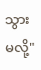သွားမလို့"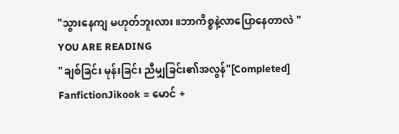"သွားနေကျ မဟုတ်ဘူးလား။ဘာကိစ္စနဲ့လာပြောနေတာလဲ "
YOU ARE READING
"ချစ်ခြင်း မုန်းခြင်း ညီမျှခြင်း၏အလွန်"[Completed]
FanfictionJikook = မောင် +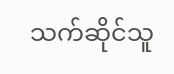သက်ဆိုင်သူ